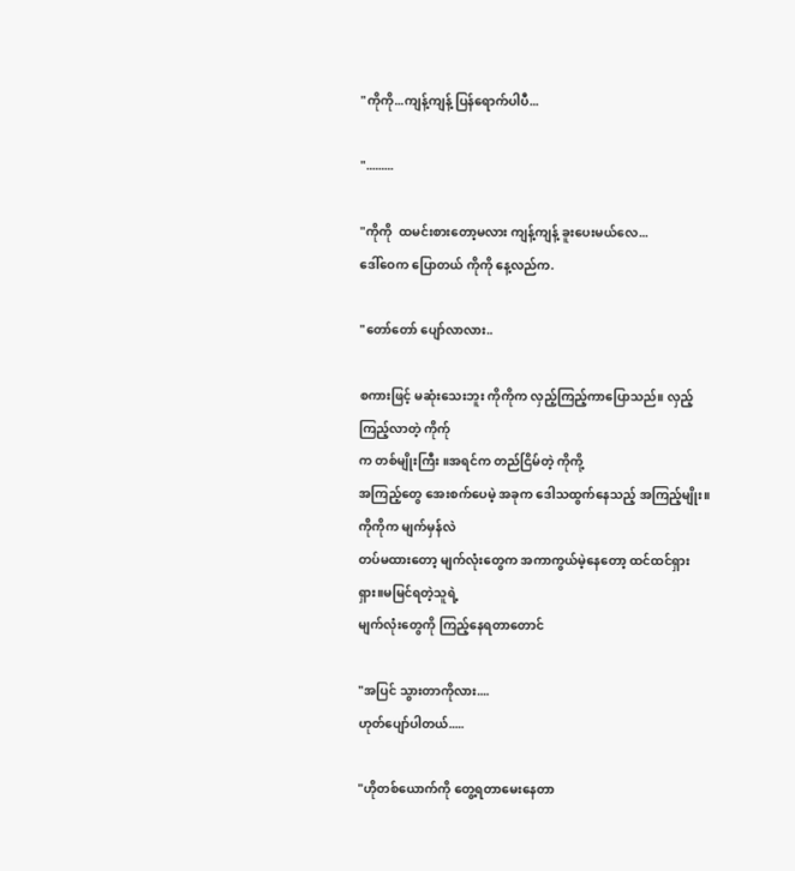"ကိုကို...ကျန့်ကျန့် ပြန်ရောက်ပါပီ...

".........

"ကိုကို  ထမင်းစားတော့မလား ကျန့်ကျန့် ခူးပေးမယ်လေ...
ဒေါ်ဝေက ပြောတယ် ကိုကို နေ့လည်က.

"တော်တော် ပျော်လာလား..

စကားဖြင့် မဆုံးသေးဘူး ကိုကိုက လှည့်ကြည့်ကာပြောသည်။ လှည့်ကြည့်လာတဲ့ ကိုက်ု
က တစ်မျိုးကြီး ။အရင်က တည်ငြိမ်တဲ့ ကိုကို့
အကြည့်တွေ အေးစက်ပေမဲ့ အခုက ဒေါသထွက်နေသည့် အကြည့်မျိုး။ကိုကိုက မျက်မှန်လဲ
တပ်မထားတော့ မျက်လုံးတွေက အကာကွယ်မဲ့နေတော့ ထင်ထင်ရှားရှား။မမြင်ရတဲ့သူရဲ့
မျက်လုံးတွေကို ကြည့်နေရတာတောင်

"အပြင် သွားတာကိုလား....
ဟုတ်ပျော်ပါတယ်.....

"ဟိုတစ်ယောက်ကို တွေ့ရတာမေးနေတာ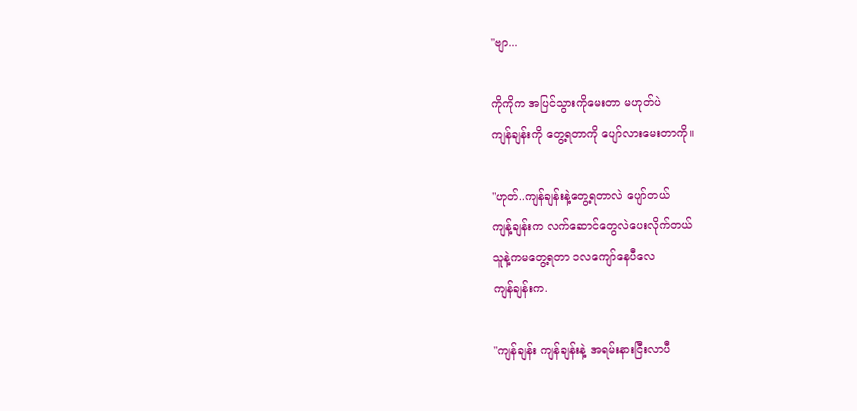"ဗျာ...

ကိုကိုက အပြင်သွားကိုမေးတာ မဟုတ်ပဲ
ကျန်ချန်းကို တွေ့ရတာကို ပျော်လားမေးတာကို။

"ဟုတ်..ကျန်ချန်းနဲ့တွေ့ရတာလဲ ပျော်တယ်
ကျန့်ချန်းက လက်ဆောင်တွေလဲပေးလိုက်တယ်
သူနဲ့ကမတွေ့ရတာ ၁လကျော်နေပီလေ
ကျန်ချန်းက.

"ကျန်ချန်း ကျန်ချန်းနဲ့ အရမ်းနားငြီးလာပီ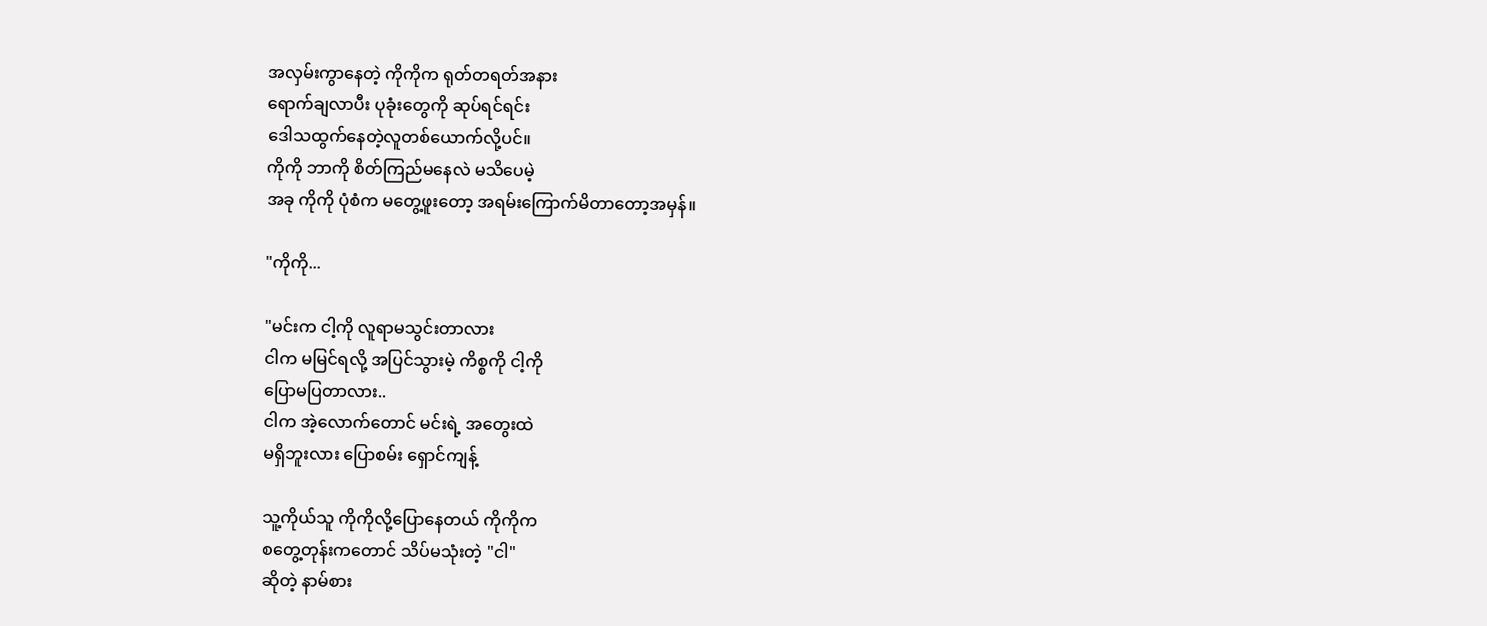အလှမ်းကွာနေတဲ့ ကိုကိုက ရုတ်တရတ်အနား
ရောက်ချလာပီး ပုခုံးတွေကို ဆုပ်ရင်ရင်း
ဒေါသထွက်နေတဲ့လူတစ်ယောက်လို့ပင်။
ကိုကို ဘာကို စိတ်ကြည်မနေလဲ မသိပေမဲ့
အခု ကိုကို ပုံစံက မတွေ့ဖူးတော့ အရမ်းကြောက်မိတာတော့အမှန်။

"ကိုကို...

"မင်းက ငါ့ကို လူရာမသွင်းတာလား
ငါက မမြင်ရလို့ အပြင်သွားမဲ့ ကိစ္စကို ငါ့ကို
ပြောမပြတာလား..
ငါက အဲ့လောက်တောင် မင်းရဲ့ အတွေးထဲ
မရှိဘူးလား ပြောစမ်း ရှောင်ကျန့်

သူ့ကိုယ်သူ ကိုကိုလို့ပြောနေတယ် ကိုကိုက
စတွေ့တုန်းကတောင် သိပ်မသုံးတဲ့ "ငါ"
ဆိုတဲ့ နာမ်စား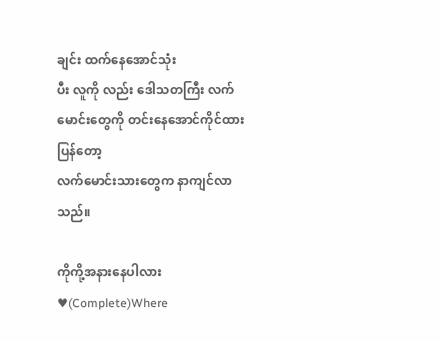ချင်း ထက်နေအောင်သုံး
ပီး လူကို လည်း ဒေါသတကြီး လက်မောင်းတွေကို တင်းနေအောင်ကိုင်ထားပြန်တော့
လက်မောင်းသားတွေက နာကျင်လာသည်။

ကိုကို့အနားနေပါလား♥(Complete)Where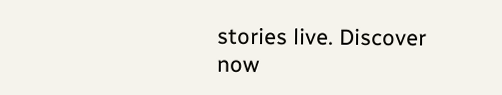stories live. Discover now